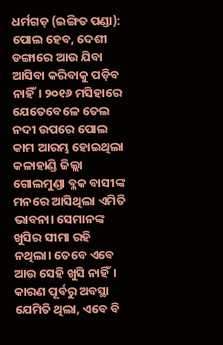ଧର୍ମଗଡ଼ (ଇଙ୍ଗିତ ପଣ୍ଡା): ପୋଲ ହେବ, ଦେଶୀ ଡଙ୍ଗାରେ ଆଉ ଯିବା ଆସିବା କରିବାକୁ ପଡ଼ିବ ନାହିଁ। ୨୦୧୬ ମସିହାରେ ଯେତେବେଳେ ତେଲ ନଦୀ ଉପରେ ପୋଲ କାମ ଆରମ୍ଭ ହୋଇଥିଲା କଳାହାଣ୍ଡି ଜିଲ୍ଲା ଗୋଲମୁଣ୍ଡା ବ୍ଳକ ବାସୀଙ୍କ ମନରେ ଆସିଥିଲା ଏମିତି ଭାବନା। ସେମାନଙ୍କ ଖୁସିର ସୀମା ରହି ନଥିଲା। ତେବେ ଏବେ ଆଉ ସେହି ଖୁସି ନାହିଁ। କାରଣ ପୂର୍ବରୁ ଅବସ୍ଥା ଯେମିତି ଥିଲା, ଏବେ ବି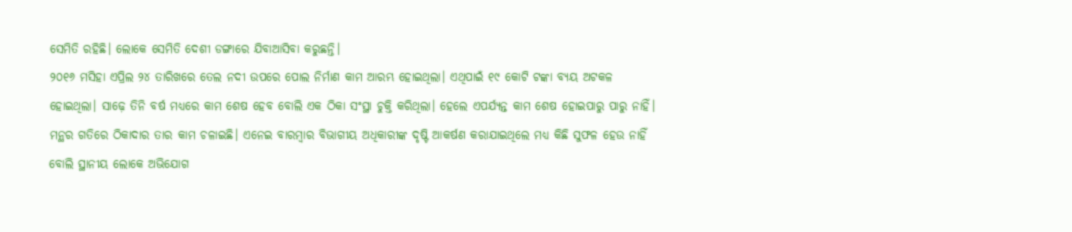ସେମିତି ରହିଛି। ଲୋକେ ସେମିତି ଦେଶୀ ଡଙ୍ଗାରେ ଯିବାଆସିବା କରୁଛନ୍ତି।
୨୦୧୬ ମସିହା ଏପ୍ରିଲ ୨୪ ତାରିଖରେ ତେଲ ନଦୀ ଉପରେ ପୋଲ ନିର୍ମାଣ କାମ ଆରମ୍ଭ ହୋଇଥିଲା। ଏଥିପାଇଁ ୧୯ କୋଟି ଟଙ୍କା ବ୍ୟୟ ଅଟକଳ ହୋଇଥିଲା। ସାଢ଼େ ତିନି ବର୍ଷ ମଧ୍ୟରେ କାମ ଶେଷ ହେବ ବୋଲି ଏକ ଠିକା ସଂସ୍ଥା ଚୁକ୍ତି କରିଥିଲା। ହେଲେ ଏପର୍ଯ୍ୟନ୍ତ କାମ ଶେଷ ହୋଇପାରୁ ପାରୁ ନାହିଁ। ମନ୍ଥର ଗତିରେ ଠିକାଦାର ତାର କାମ ଚଳାଇଛି। ଏନେଇ ବାରମ୍ବାର ବିଭାଗୀୟ ଅଧିକାରୀଙ୍କ ଦୃଷ୍ଟି ଆକର୍ଷଣ କରାଯାଇଥିଲେ ମଧ୍ୟ କିଛି ସୁଫଳ ହେଉ ନାହିଁ ବୋଲି ସ୍ଥାନୀୟ ଲୋକେ ଅଭିଯୋଗ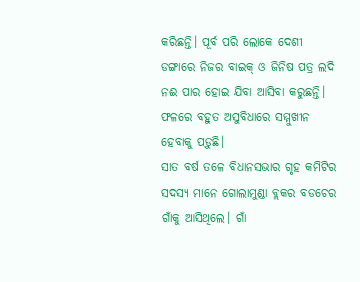କରିଛନ୍ତି। ପୂର୍ବ ପରି ଲୋକେ ଦେଶୀ ଡଙ୍ଗାରେ ନିଜର ବାଇକ୍ ଓ ଜିନିଷ ପତ୍ର ଲଦି ନଈ ପାର ହୋଇ ଯିବା ଆସିବା କରୁଛନ୍ତି। ଫଳରେ ବହୁତ ଅସୁବିଧାରେ ସମ୍ମୁଖୀନ ହେବାକୁ ପଡ଼ୁଛି।
ସାତ ବର୍ଷ ତଳେ ବିଧାନସଭାର ଗୃହ କମିଟିର ସଦସ୍ୟ ମାନେ ଗୋଲାମୁଣ୍ଡା ବ୍ଲକର ବଡଚେର ଗାଁକୁ ଆସିଥିଲେ। ଗାଁ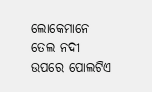ଲୋକେମାନେ ତେଲ ନଦୀ ଉପରେ ପୋଲଟିଏ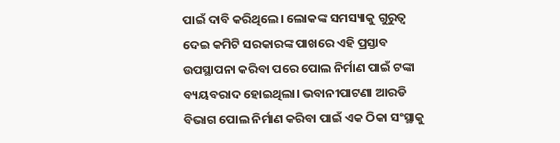ପାଇଁ ଦାବି କରିଥିଲେ। ଲୋକଙ୍କ ସମସ୍ୟାକୁ ଗୁରୁତ୍ୱ ଦେଇ କମିଟି ସରକାରଙ୍କ ପାଖରେ ଏହି ପ୍ରସ୍ତାବ ଉପସ୍ଥାପନା କରିବା ପରେ ପୋଲ ନିର୍ମାଣ ପାଇଁ ଟଙ୍କା ବ୍ୟୟବରାଦ ହୋଇଥିଲା। ଭବାନୀପାଟଣା ଆରଡି ବିଭାଗ ପୋଲ ନିର୍ମାଣ କରିବା ପାଇଁ ଏକ ଠିକା ସଂସ୍ଥାକୁ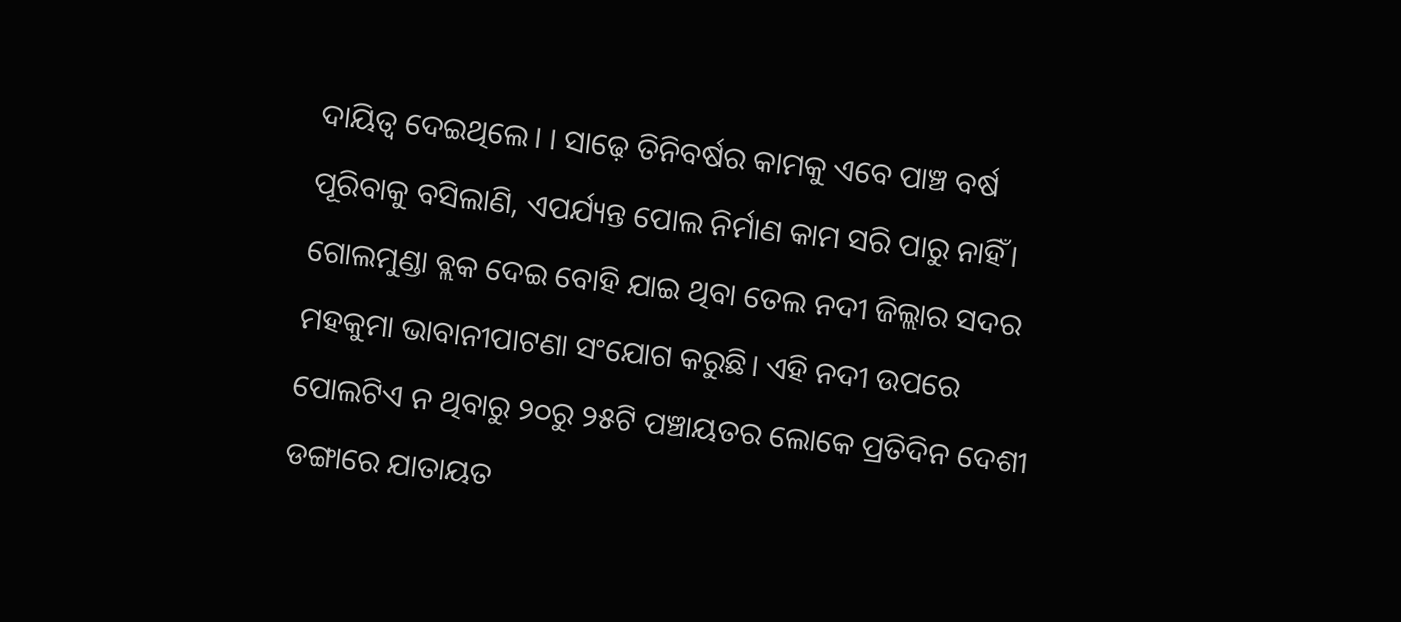ଦାୟିତ୍ୱ ଦେଇଥିଲେ। । ସାଢ଼େ ତିନିବର୍ଷର କାମକୁ ଏବେ ପାଞ୍ଚ ବର୍ଷ ପୂରିବାକୁ ବସିଲାଣି, ଏପର୍ଯ୍ୟନ୍ତ ପୋଲ ନିର୍ମାଣ କାମ ସରି ପାରୁ ନାହିଁ।
ଗୋଲମୁଣ୍ଡା ବ୍ଲକ ଦେଇ ବୋହି ଯାଇ ଥିବା ତେଲ ନଦୀ ଜିଲ୍ଲାର ସଦର ମହକୁମା ଭାବାନୀପାଟଣା ସଂଯୋଗ କରୁଛି। ଏହି ନଦୀ ଉପରେ ପୋଲଟିଏ ନ ଥିବାରୁ ୨୦ରୁ ୨୫ଟି ପଞ୍ଚାୟତର ଲୋକେ ପ୍ରତିଦିନ ଦେଶୀ ଡଙ୍ଗାରେ ଯାତାୟତ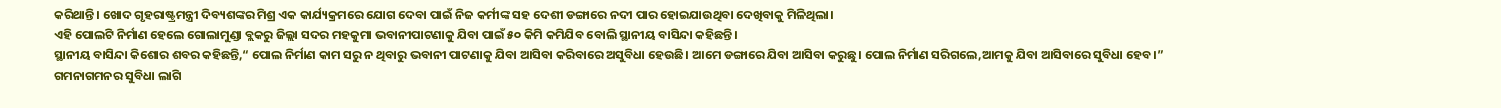କରିଥାନ୍ତି। ଖୋଦ ଗୃହରାଷ୍ଟ୍ରମନ୍ତ୍ରୀ ଦିବ୍ୟଶଙ୍କର ମିଶ୍ର ଏକ କାର୍ଯ୍ୟକ୍ରମରେ ଯୋଗ ଦେବା ପାଇଁ ନିଜ କର୍ମୀଙ୍କ ସହ ଦେଶୀ ଡଙ୍ଗାରେ ନଦୀ ପାର ହୋଇଯାଉଥିବା ଦେଖିବାକୁ ମିଳିଥିଲା।
ଏହି ପୋଲଟି ନିର୍ମାଣ ହେଲେ ଗୋଲାମୁଣ୍ଡା ବ୍ଲକରୁ ଜିଲ୍ଲା ସଦର ମହକୁମା ଭବାନୀପାଟଣାକୁ ଯିବା ପାଇଁ ୫୦ କିମି କମିଯିବ ବୋଲି ସ୍ଥାନୀୟ ବାସିନ୍ଦା କହିଛନ୍ତି।
ସ୍ଥାନୀୟ ବାସିନ୍ଦା କିଶୋର ଶବର କହିଛନ୍ତି,“ ପୋଲ ନିର୍ମାଣ କାମ ସରୁ ନ ଥିବାରୁ ଭବାନୀ ପାଟଣାକୁ ଯିବା ଆସିବା କରିବାରେ ଅସୁବିଧା ହେଉଛି। ଆମେ ଡଙ୍ଗାରେ ଯିବା ଆସିବା କରୁଛୁ। ପୋଲ ନିର୍ମାଣ ସରିଗଲେ,ଆମକୁ ଯିବା ଆସିବାରେ ସୁବିଧା ହେବ।”
ଗମନାଗମନର ସୁବିଧା ଲାଗି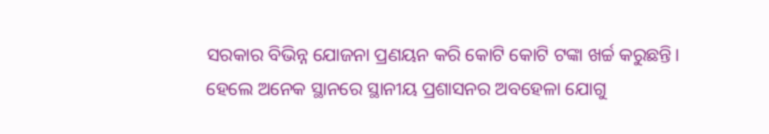ସରକାର ବିଭିନ୍ନ ଯୋଜନା ପ୍ରଣୟନ କରି କୋଟି କୋଟି ଟଙ୍କା ଖର୍ଚ୍ଚ କରୁଛନ୍ତି। ହେଲେ ଅନେକ ସ୍ଥାନରେ ସ୍ଥାନୀୟ ପ୍ରଶାସନର ଅବହେଳା ଯୋଗୁ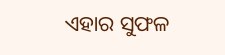ଏହାର ସୁଫଳ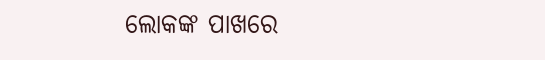ଲୋକଙ୍କ ପାଖରେ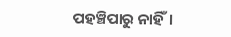ପହଞ୍ଚିପାରୁ ନାହିଁ।